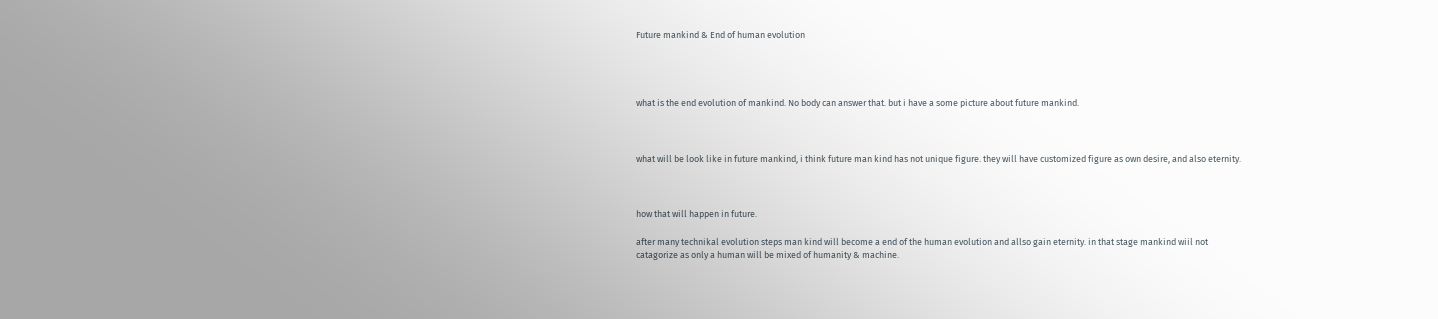Future mankind & End of human evolution




what is the end evolution of mankind. No body can answer that. but i have a some picture about future mankind.



what will be look like in future mankind, i think future man kind has not unique figure. they will have customized figure as own desire, and also eternity.



how that will happen in future.

after many technikal evolution steps man kind will become a end of the human evolution and allso gain eternity. in that stage mankind wiil not catagorize as only a human will be mixed of humanity & machine.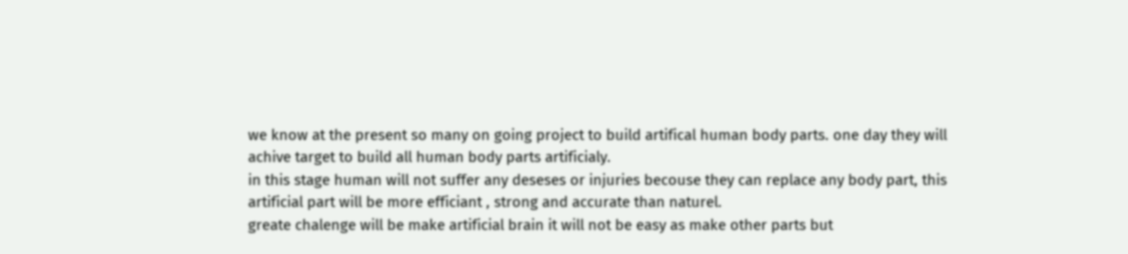we know at the present so many on going project to build artifical human body parts. one day they will achive target to build all human body parts artificialy.
in this stage human will not suffer any deseses or injuries becouse they can replace any body part, this artificial part will be more efficiant , strong and accurate than naturel.
greate chalenge will be make artificial brain it will not be easy as make other parts but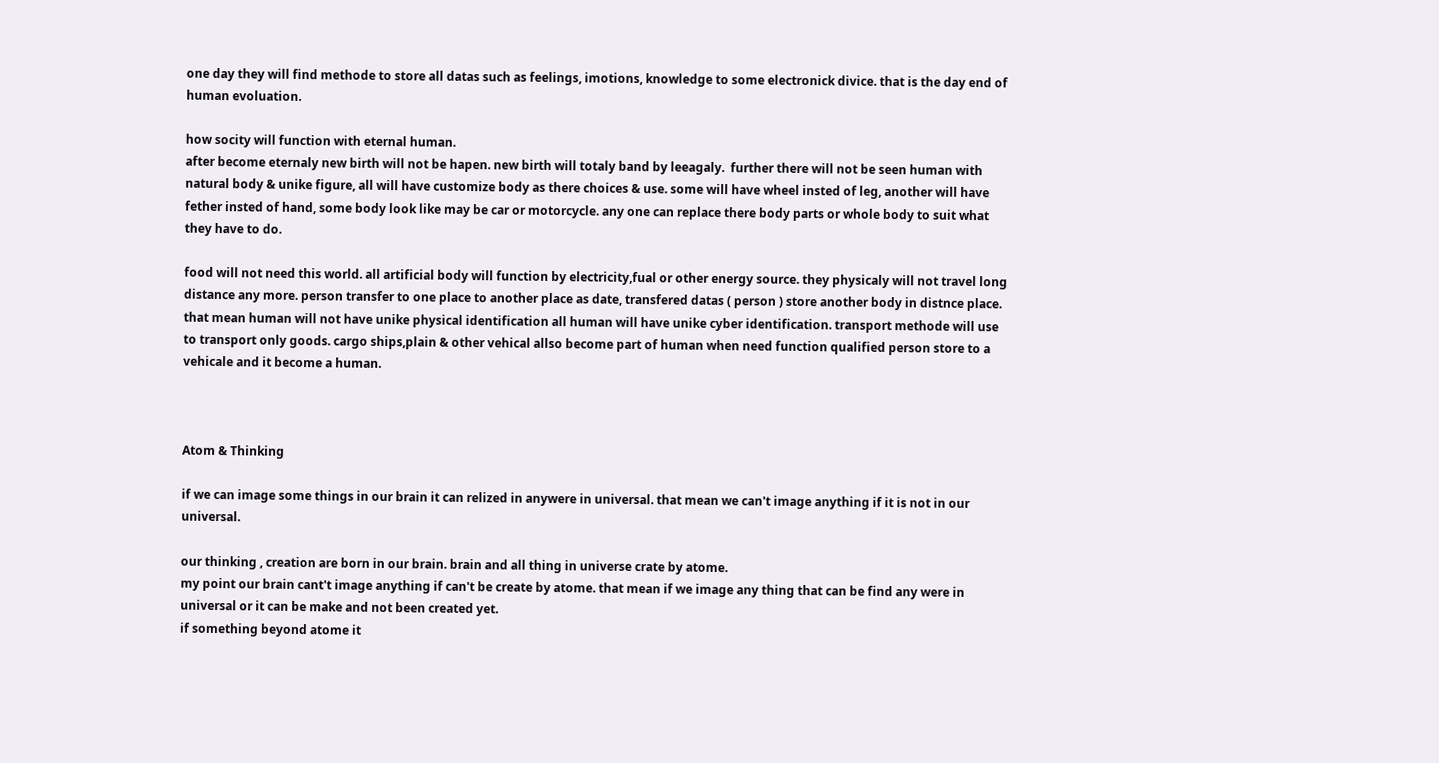one day they will find methode to store all datas such as feelings, imotions, knowledge to some electronick divice. that is the day end of human evoluation.

how socity will function with eternal human.
after become eternaly new birth will not be hapen. new birth will totaly band by leeagaly.  further there will not be seen human with natural body & unike figure, all will have customize body as there choices & use. some will have wheel insted of leg, another will have fether insted of hand, some body look like may be car or motorcycle. any one can replace there body parts or whole body to suit what they have to do.

food will not need this world. all artificial body will function by electricity,fual or other energy source. they physicaly will not travel long distance any more. person transfer to one place to another place as date, transfered datas ( person ) store another body in distnce place. that mean human will not have unike physical identification all human will have unike cyber identification. transport methode will use to transport only goods. cargo ships,plain & other vehical allso become part of human when need function qualified person store to a vehicale and it become a human.



Atom & Thinking

if we can image some things in our brain it can relized in anywere in universal. that mean we can't image anything if it is not in our universal.

our thinking , creation are born in our brain. brain and all thing in universe crate by atome.
my point our brain cant't image anything if can't be create by atome. that mean if we image any thing that can be find any were in universal or it can be make and not been created yet.
if something beyond atome it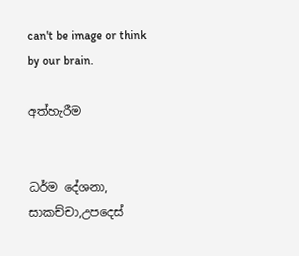can't be image or think by our brain.

අත්හැරීම


ධර්ම දේශනා, සාකච්චා,උපදෙස්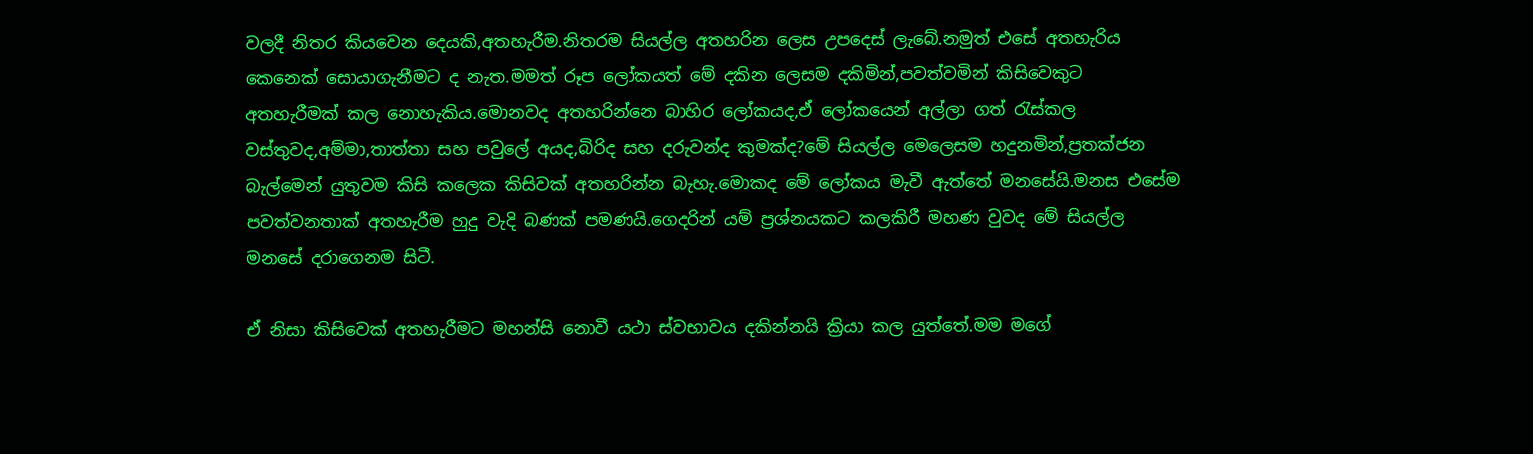වලදී නිතර කියවෙන දෙයකි,අතහැරීම.නිතරම සියල්ල අතහරින ලෙස උපදෙස් ලැබේ.නමුත් එසේ අතහැරිය කෙනෙක් සොයාගැනීමට ද නැත.මමත් රූප ලෝකයත් මේ දකින ලෙසම දකිමින්,පවත්වමින් කිසිවෙකුට අතහැරීමක් කල නොහැකිය.මොනවද අතහරින්නෙ බාහිර ලෝකයද,ඒ ලෝකයෙන් අල්ලා ගත් රැස්කල වස්තුවද,අම්මා,තාත්තා සහ පවුලේ අයද,බිරිද සහ දරුවන්ද කුමක්ද?මේ සියල්ල මෙලෙසම හදුනමින්,ප්‍රතක්ජන බැල්මෙන් යුතුවම කිසි කලෙක කිසිවක් අතහරින්න බැහැ.මොකද මේ ලෝකය මැවී ඇත්තේ මනසේයි.මනස එසේම පවත්වනතාක් අතහැරීම හුදු වැදි බණක් පමණයි.ගෙදරින් යම් ප්‍රශ්නයකට කලකිරී මහණ වුවද මේ සියල්ල මනසේ දරාගෙනම සිටී.

ඒ නිසා කිසිවෙක් අතහැරීමට මහන්සි නොවී යථා ස්වභාවය දකින්නයි ක්‍රියා කල යුත්තේ.මම මගේ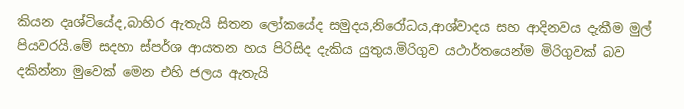කියන දෘශ්ටියේද,බාහිර ඇතැයි සිතන ලෝකයේද සමුදය,නිරෝධය,ආශ්වාදය සහ ආදිනවය දැකීම මුල් පියවරයි.මේ සදහා ස්පර්ශ ආයතන හය පිරිසිද දැකිය යුතුය.මිරිගුව යථාර්තයෙන්ම මිරිගුවක් බව දකින්නා මුවෙක් මෙන එහි ජලය ඇතැයි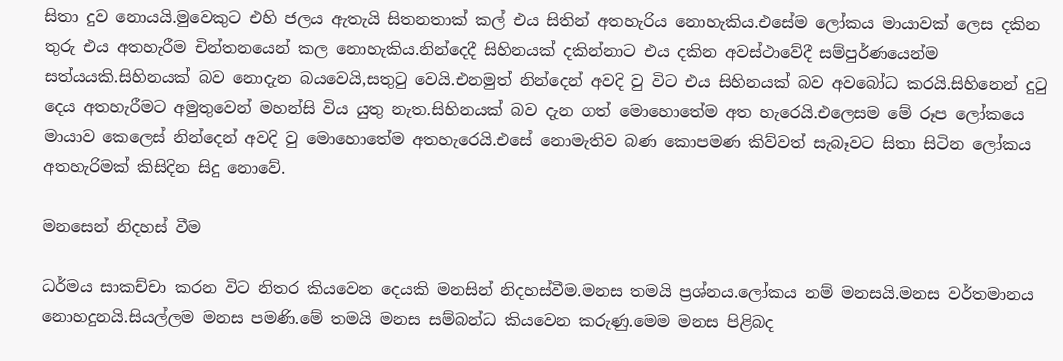සිතා දුව නොයයි.මුවෙකුට එහි ජලය ඇතැයි සිතනතාක් කල් එය සිතින් අතහැරිය නොහැකිය.එසේම ලෝකය මායාවක් ලෙස දකින තුරු එය අතහැරීම චින්තනයෙන් කල නොහැකිය.නින්දෙදී සිහිනයක් දකින්නාට එය දකින අවස්ථාවේදී සම්පුර්ණයෙන්ම සත්යයකි.සිහිනයක් බව නොදැන බයවෙයි,සතුටු වෙයි.එනමුත් නින්දෙන් අවදි වු විට එය සිහිනයක් බව අවබෝධ කරයි.සිහිනෙන් දුටු දෙය අතහැරීමට අමුතුවෙන් මහන්සි විය යුතු නැත.සිහිනයක් බව දැන ගත් මොහොතේම අත හැරෙයි.එලෙසම මේ රූප ලෝකයෙ මායාව කෙලෙස් නින්දෙන් අවදි වු මොහොතේම අතහැරෙයි.එසේ නොමැතිව බණ කොපමණ කිව්වත් සැබෑවට සිතා සිටින ලෝකය අතහැරිමක් කිසිදින සිදු නොවේ.

මනසෙන් නිදහස් වීම

ධර්මය සාකච්චා කරන විට නිතර කියවෙන දෙයකි මනසින් නිදහස්වීම.මනස තමයි ප්‍රශ්නය.ලෝකය නම් මනසයි.මනස වර්තමානය නොහදුනයි.සියල්ලම මනස පමණි.මේ තමයි මනස සම්බන්ධ කියවෙන කරුණු.මෙම මනස පිළිබද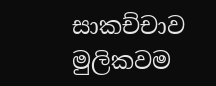සාකච්චාව මුලිකවම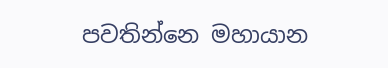පවතින්නෙ මහායාන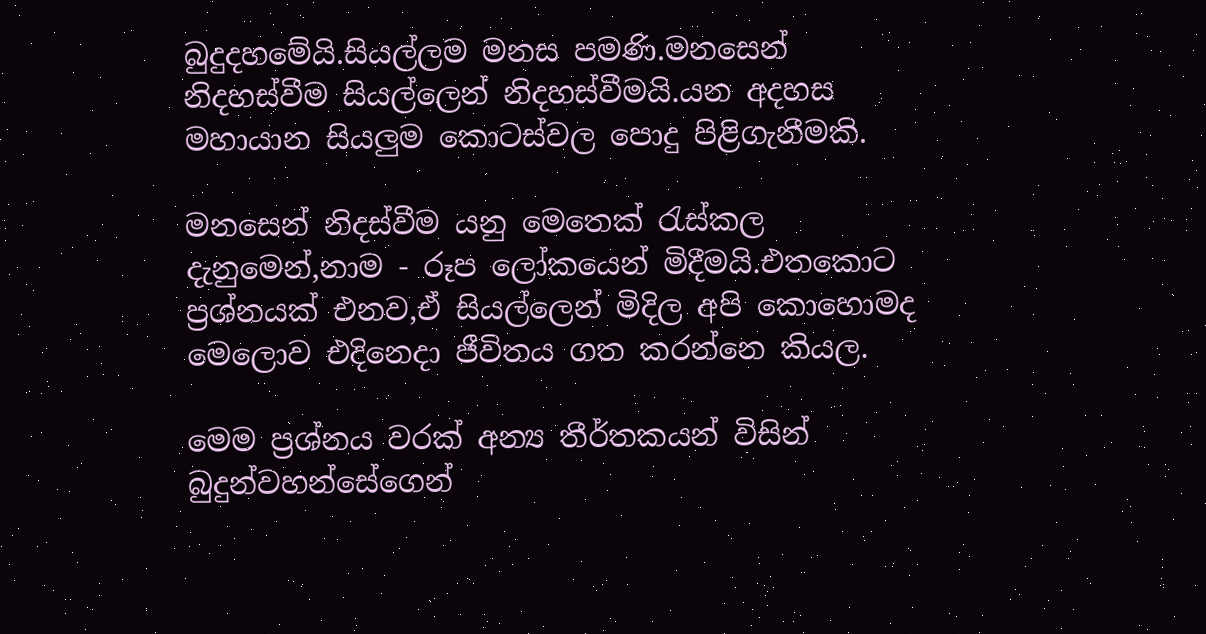බුදුදහමේයි.සියල්ලම මනස පමණි.මනසෙන් නිදහස්වීම සියල්ලෙන් නිදහස්වීමයි.යන අදහස මහායාන සියලුම කොටස්වල පොදු පිළිගැනීමකි.

මනසෙන් නිදස්වීම යනු මෙතෙක් රැස්කල දැනුමෙන්,නාම - රූප ලෝකයෙන් මිදීමයි.එතකොට ප්‍රශ්නයක් එනව,ඒ සියල්ලෙන් මිදිල අපි කොහොමද මෙලොව එදිනෙදා ජීවිතය ගත කරන්නෙ කියල.

මෙම ප්‍රශ්නය වරක් අන්‍ය තීර්තකයන් විසින් බුදුන්වහන්සේගෙන්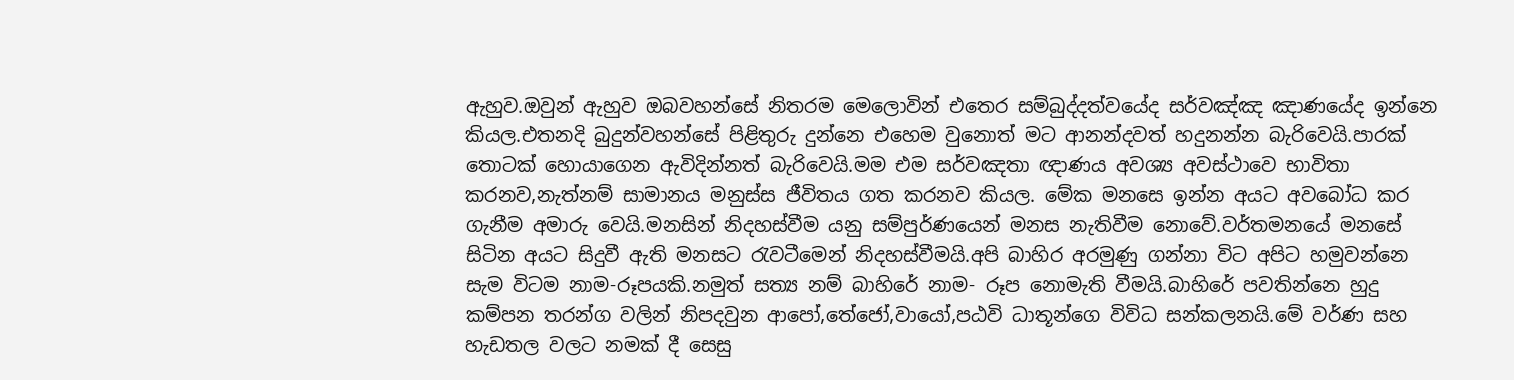ඇහුව.ඔවුන් ඇහුව ඔබවහන්සේ නිතරම මෙලොවින් එතෙර සම්බුද්දත්වයේද සර්වඤ්ඤ ඤාණයේද ඉන්නෙ කියල.එතනදි බුදුන්වහන්සේ පිළිතුරු දුන්නෙ එහෙම වුනොත් මට ආනන්දවත් හදුනන්න බැරිවෙයි.පාරක් තොටක් හොයාගෙන ඇවිදින්නත් බැරිවෙයි.මම එම සර්වඤතා ඥාණය අවශ්‍ය අවස්ථාවෙ භාවිතා කරනව,නැත්නම් සාමාන‍ය මනුස්ස ජීවිතය ගත කරනව කියල. මේක මනසෙ ඉන්න අයට අවබෝධ කර ගැනීම අමාරු වෙයි.මනසින් නිදහස්වීම යනු සම්පුර්ණයෙන් මනස නැතිවීම නොවේ.වර්තමනයේ මනසේ සිටින අයට සිදුවී ඇති මනසට රැවටීමෙන් නිදහස්වීමයි.අපි බාහිර අරමුණු ගන්නා විට අපිට හමුවන්නෙ සැම විටම නාම-රූපයකි.නමුත් සත්‍ය නම් බාහිරේ නාම- රූප නොමැති වීමයි.බාහිරේ පවතින්නෙ හුදු කම්පන තරන්ග වලින් නිපදවුන ආපෝ,තේජෝ,වායෝ,පඨවි ධාතූන්ගෙ විවිධ සන්කලනයි.මේ වර්ණ සහ හැඩතල වලට නමක් දී සෙසු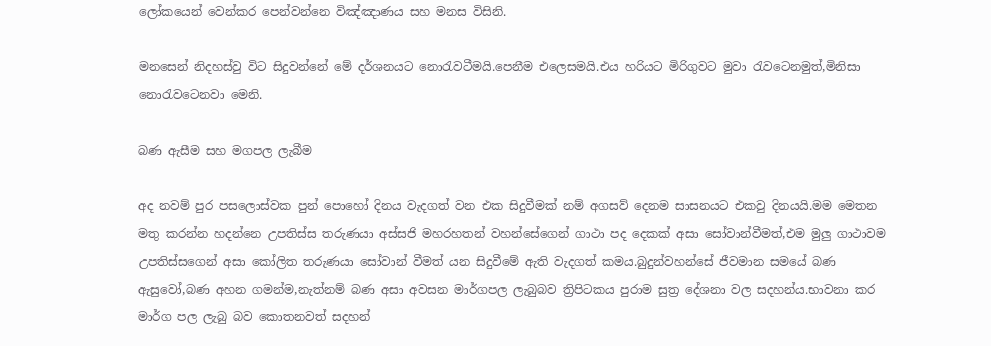ලෝකයෙන් වෙන්කර පෙන්වන්නෙ විඤ්ඤාණය සහ මනස විසිනි.

මනසෙන් නිදහස්වු විට සිදුවන්නේ මේ දර්ශනයට නොරැවටීමයි.පෙනීම එලෙසමයි.එය හරියට මිරිගුවට මුවා රැවටෙනමුත්,මිනිසා නොරැවටෙනවා මෙනි.

බණ ඇසීම සහ මගපල ලැබීම

අද නවම් පුර පසලොස්වක පුන් පොහෝ දිනය වැදගත් වන එක සිදුවීමක් නම් අගසව් දෙනම සාසනයට එකවු දිනයයි.මම මෙතන මතු කරන්න හදන්නෙ උපතිස්ස තරුණයා අස්සජි මහරහතන් වහන්සේගෙන් ගාථා පද දෙකක් අසා සෝවාන්වීමත්,එම මුලු ගාථාවම උපතිස්සගෙන් අසා කෝලිත තරුණයා සෝවාන් වීමත් යන සිදුවීමේ ඇති වැදගත් කමය.බුදුන්වහන්සේ ජීවමාන සමයේ බණ ඇසුවෝ,බණ අහන ගමන්ම,නැත්නම් බණ අසා අවසන මාර්ගපල ලැබුබව ත්‍රිපිටකය පුරාම සුත්‍ර දේශනා වල සදහන්ය.භාවනා කර මාර්ග පල ලැබු බව කොතනවත් සදහන්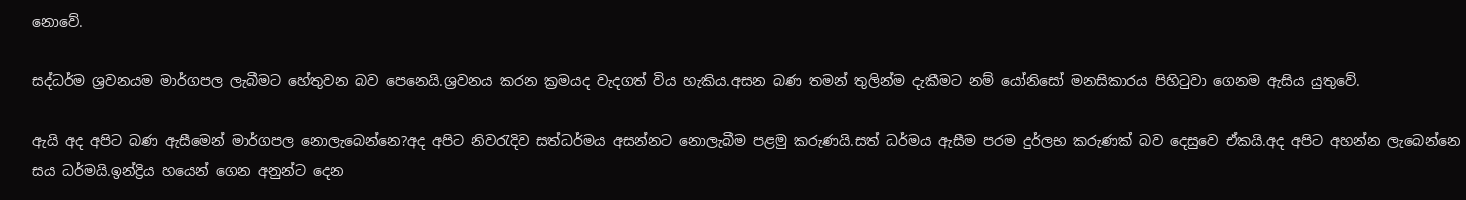නොවේ.

සද්ධර්ම ශ්‍රවනයම මාර්ගපල ලැබීමට හේතුවන බව පෙනෙයි.ශ්‍රවනය කරන ක්‍රමයද වැදගත් විය හැකිය.අසන බණ තමන් තුලින්ම දැකීමට නම් යෝනිසෝ මනසිකාරය පිහිටුවා ගෙනම ඇසිය යුතුවේ.

ඇයි අද අපිට බණ ඇසීමෙන් මාර්ගපල නොලැබෙන්නෙ?අද අපිට නිවරැදිව සත්ධර්මය අසන්නට නොලැබීම පළමු කරුණයි.සත් ධර්මය ඇසීම පරම දුර්ලභ කරුණක් බව දෙසුවෙ ඒකයි.අද අපිට අහන්න ලැබෙන්නෙ සය ධර්මයි.ඉන්ද්‍රිය හයෙන් ගෙන අනුන්ට දෙන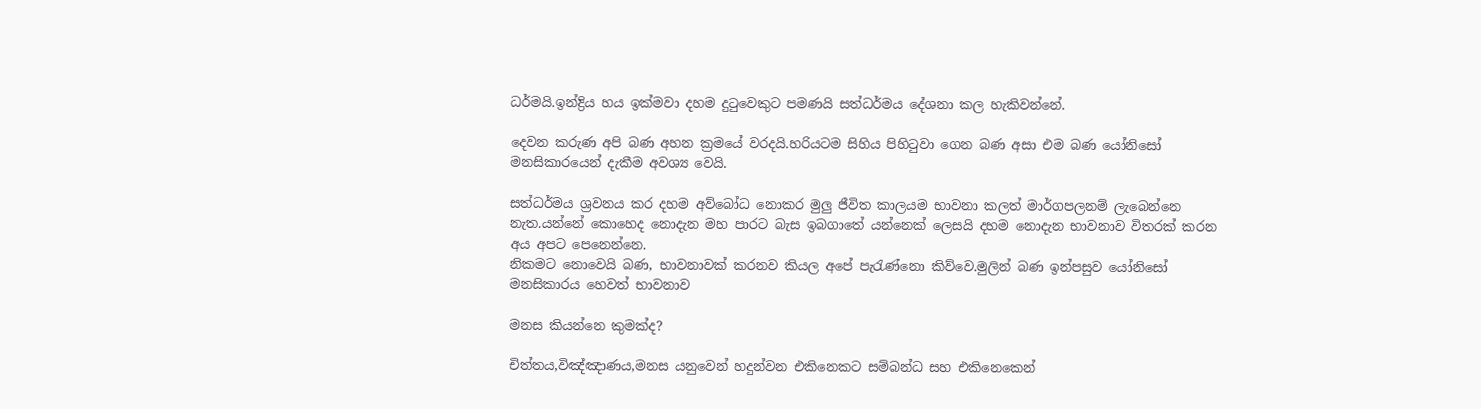ධර්මයි.ඉන්ද්‍රිය හය ඉක්මවා දහම දුටුවෙකුට පමණයි සත්ධර්මය දේශනා කල හැකිවන්නේ.

දෙවන කරුණ අපි බණ අහන ක්‍රමයේ වරදයි.හරියටම සිහිය පිහිටුවා ගෙන බණ අසා එම බණ යෝනිසෝ මනසිකාරයෙන් දැකීම අවශ්‍ය වෙයි.

සත්ධර්මය ශ්‍රවනය කර දහම අව්බෝධ නොකර මුලු ජීවිත කාලයම භාවනා කලත් මාර්ගපලනම් ලැබෙන්නෙ නැත.යන්නේ කොහෙද නොදැන මහ පාරට බැස ඉබගාතේ යන්නෙක් ලෙසයි දහම නොදැන භාවනාව විතරක් කරන අය අපට පෙනෙන්නෙ.
නිකමට නොවෙයි බණ, භාවනාවක් කරනව කියල අපේ පැරැණ්නො කිව්වෙ.මුලින් බණ ඉන්පසුව යෝනිසෝ මනසිකාරය හෙවත් භාවනාව

මනස කියන්නෙ කුමක්ද?

චිත්තය,විඤ්ඤාණය,මනස යනුවෙන් හදුන්වන එකිනෙකට සම්බන්ධ සහ එකිනෙකෙන්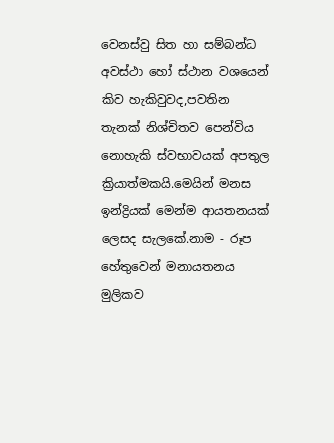වෙනස්වු සිත හා සම්බන්ධ අවස්ථා හෝ ස්ථාන වශයෙන් කිව හැකිවුවද,පවතින තැනක් නිශ්චිතව පෙන්විය නොහැකි ස්වභාවයක් අපතුල ක්‍රියාත්මකයි.මෙයින් මනස ඉන්ද්‍රියක් මෙන්ම ආයතනයක් ලෙසද සැලකේ.නාම - රූප හේතුවෙන් මනායතනය මුලිකව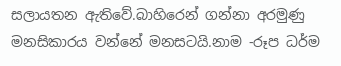සලායතන ඇතිවේ.බාහිරෙන් ගන්නා අරමුණු මනසිකාරය වන්නේ මනසටයි.නාම -රූප ධර්ම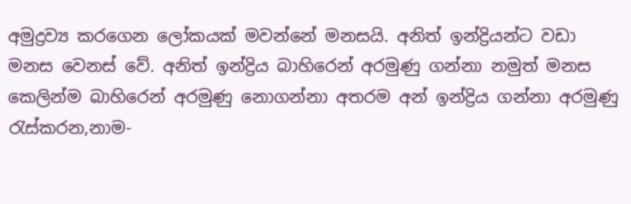අමුද්‍රව්‍ය කරගෙන ලෝකයක් මවන්නේ මනසයි. අනිත් ඉන්ද්‍රියන්ට වඩා මනස වෙනස් වේ. අනිත් ඉන්ද්‍රිය බාහිරෙන් අරමුණු ගන්නා නමුත් මනස කෙලින්ම බාහිරෙන් අරමුණු නොගන්නා අතරම අන් ඉන්ද්‍රිය ගන්නා අරමුණු රැස්කරන,නාම-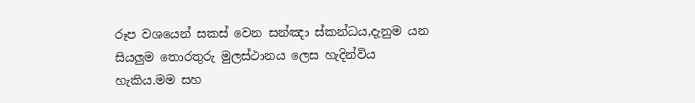රූප වශයෙන් සකස් වෙන සන්ඤා ස්කන්ධය,දැනුම යන සියලුම තොරතුරු මුලස්ථානය ලෙස හැදින්විය හැකිය.මම සහ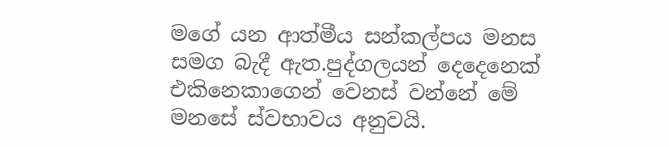මගේ යන ආත්මීය සන්කල්පය මනස සමග බැදී ඇත.පුද්ගලයන් දෙදෙනෙක් එකිනෙකාගෙන් වෙනස් වන්නේ මේ මනසේ ස්වභාවය අනුවයි.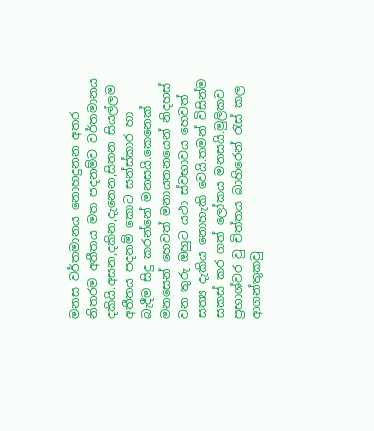මනස වර්තමානය නොහදුනන අතර නිතරම අතීතය මත පදනම්ව වර්තමානය දකියි.අසන,දකින,දැනෙන,සිතන සියල්ලම අතීතය පදනම් කොට සන්ස්කාර හා බැදීම සිදු කරන්නේ මනසයි.කෙනෙක් මනසෙන් හෙවත් මනායතනයෙන් නිදහස් වන තුරු ඔහුට යථා ස්වභාවය හෙවත් සත්‍ය දැකිය නොහැකි වෙයි.තමන් විසින්ම සකස් කර ගත් ලෝකය මනසයි.මුලිකව ප්‍රභාශ්වර වු චිත්තය බාහිරෙන් රැස් කල ආගන්තුකවු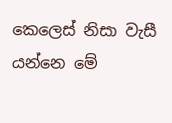කෙලෙස් නිසා වැසී යන්නෙ මේ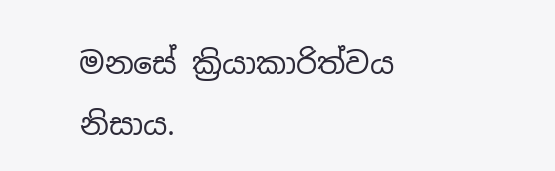මනසේ ක්‍රියාකාරිත්වය නිසාය.